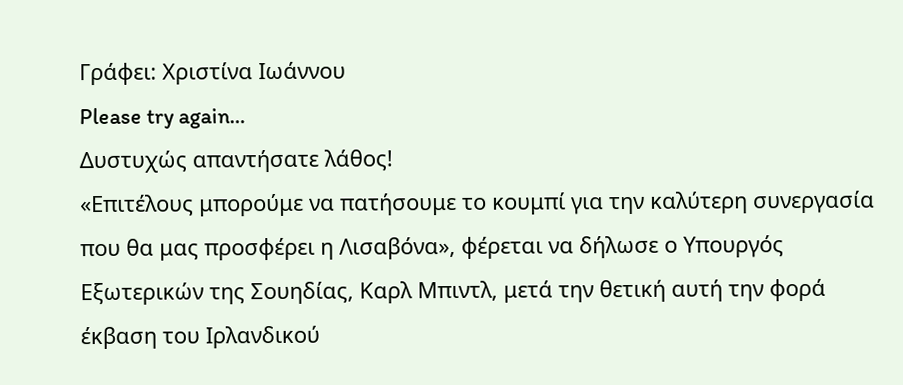Γράφει: Χριστίνα Ιωάννου
Please try again…
Δυστυχώς απαντήσατε λάθος!
«Επιτέλους μπορούμε να πατήσουμε το κουμπί για την καλύτερη συνεργασία που θα μας προσφέρει η Λισαβόνα», φέρεται να δήλωσε ο Yπουργός Eξωτερικών της Σουηδίας, Καρλ Μπιντλ, μετά την θετική αυτή την φορά έκβαση του Ιρλανδικού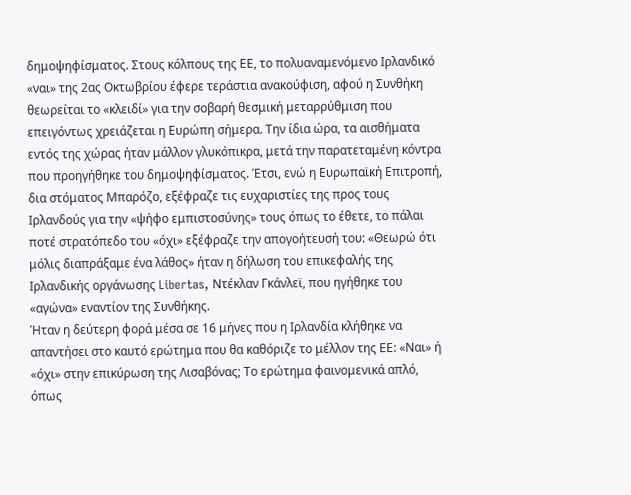δημοψηφίσματος. Στους κόλπους της ΕΕ, το πολυαναμενόμενο Ιρλανδικό «ναι» της 2ας Οκτωβρίου έφερε τεράστια ανακούφιση, αφού η Συνθήκη θεωρείται το «κλειδί» για την σοβαρή θεσμική μεταρρύθμιση που επειγόντως χρειάζεται η Ευρώπη σήμερα. Την ίδια ώρα, τα αισθήματα εντός της χώρας ήταν μάλλον γλυκόπικρα, μετά την παρατεταμένη κόντρα που προηγήθηκε του δημοψηφίσματος. Έτσι, ενώ η Ευρωπαϊκή Επιτροπή, δια στόματος Μπαρόζο, εξέφραζε τις ευχαριστίες της προς τους Ιρλανδούς για την «ψήφο εμπιστοσύνης» τους όπως το έθετε, το πάλαι ποτέ στρατόπεδο του «όχι» εξέφραζε την απογοήτευσή του: «Θεωρώ ότι μόλις διαπράξαμε ένα λάθος» ήταν η δήλωση του επικεφαλής της Ιρλανδικής οργάνωσης Libertas, Ντέκλαν Γκάνλεϊ, που ηγήθηκε του «αγώνα» εναντίον της Συνθήκης.
Ήταν η δεύτερη φορά μέσα σε 16 μήνες που η Ιρλανδία κλήθηκε να απαντήσει στο καυτό ερώτημα που θα καθόριζε το μέλλον της ΕΕ: «Ναι» ή «όχι» στην επικύρωση της Λισαβόνας; Το ερώτημα φαινομενικά απλό, όπως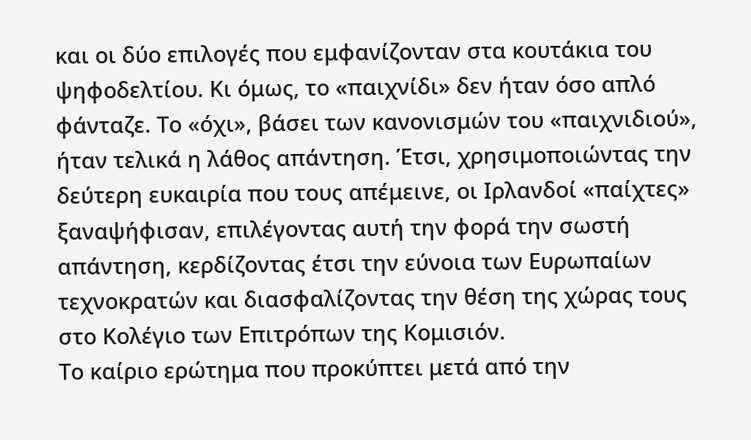και οι δύο επιλογές που εμφανίζονταν στα κουτάκια του ψηφοδελτίου. Κι όμως, το «παιχνίδι» δεν ήταν όσο απλό φάνταζε. Το «όχι», βάσει των κανονισμών του «παιχνιδιού», ήταν τελικά η λάθος απάντηση. Έτσι, χρησιμοποιώντας την δεύτερη ευκαιρία που τους απέμεινε, οι Ιρλανδοί «παίχτες» ξαναψήφισαν, επιλέγοντας αυτή την φορά την σωστή απάντηση, κερδίζοντας έτσι την εύνοια των Ευρωπαίων τεχνοκρατών και διασφαλίζοντας την θέση της χώρας τους στο Κολέγιο των Επιτρόπων της Κομισιόν.
Το καίριο ερώτημα που προκύπτει μετά από την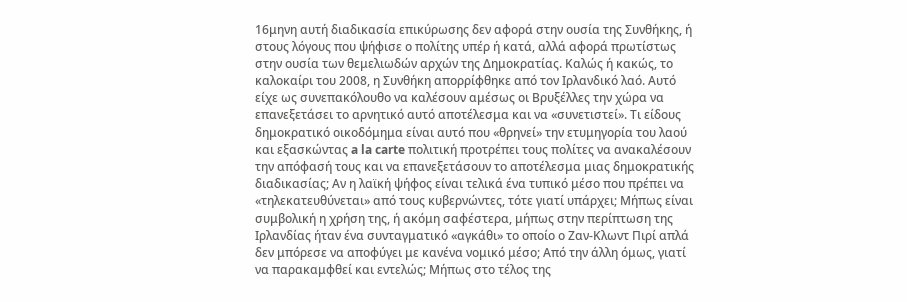16μηνη αυτή διαδικασία επικύρωσης δεν αφορά στην ουσία της Συνθήκης, ή στους λόγους που ψήφισε ο πολίτης υπέρ ή κατά, αλλά αφορά πρωτίστως στην ουσία των θεμελιωδών αρχών της Δημοκρατίας. Καλώς ή κακώς, το καλοκαίρι του 2008, η Συνθήκη απορρίφθηκε από τον Ιρλανδικό λαό. Αυτό είχε ως συνεπακόλουθο να καλέσουν αμέσως οι Βρυξέλλες την χώρα να επανεξετάσει το αρνητικό αυτό αποτέλεσμα και να «συνετιστεί». Τι είδους δημοκρατικό οικοδόμημα είναι αυτό που «θρηνεί» την ετυμηγορία του λαού και εξασκώντας a la carte πολιτική προτρέπει τους πολίτες να ανακαλέσουν την απόφασή τους και να επανεξετάσουν το αποτέλεσμα μιας δημοκρατικής διαδικασίας; Αν η λαϊκή ψήφος είναι τελικά ένα τυπικό μέσο που πρέπει να «τηλεκατευθύνεται» από τους κυβερνώντες, τότε γιατί υπάρχει; Μήπως είναι συμβολική η χρήση της, ή ακόμη σαφέστερα, μήπως στην περίπτωση της Ιρλανδίας ήταν ένα συνταγματικό «αγκάθι» το οποίο ο Ζαν-Κλωντ Πιρί απλά δεν μπόρεσε να αποφύγει με κανένα νομικό μέσο; Από την άλλη όμως, γιατί να παρακαμφθεί και εντελώς; Μήπως στο τέλος της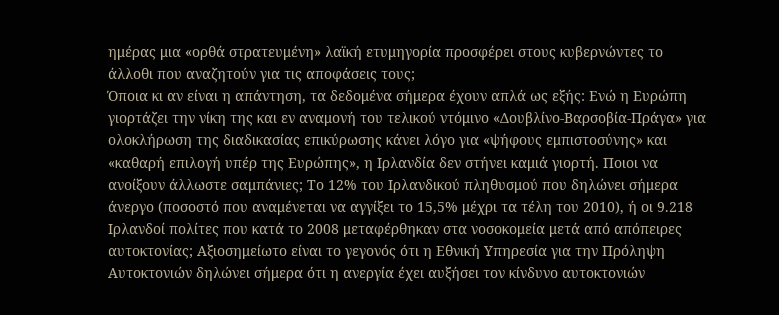ημέρας μια «ορθά στρατευμένη» λαϊκή ετυμηγορία προσφέρει στους κυβερνώντες το άλλοθι που αναζητούν για τις αποφάσεις τους;
Όποια κι αν είναι η απάντηση, τα δεδομένα σήμερα έχουν απλά ως εξής: Ενώ η Ευρώπη γιορτάζει την νίκη της και εν αναμονή του τελικού ντόμινο «Δουβλίνο-Βαρσοβία-Πράγα» για ολοκλήρωση της διαδικασίας επικύρωσης κάνει λόγο για «ψήφους εμπιστοσύνης» και «καθαρή επιλογή υπέρ της Ευρώπης», η Ιρλανδία δεν στήνει καμιά γιορτή. Ποιοι να ανοίξουν άλλωστε σαμπάνιες; Το 12% του Ιρλανδικού πληθυσμού που δηλώνει σήμερα άνεργο (ποσοστό που αναμένεται να αγγίξει το 15,5% μέχρι τα τέλη του 2010), ή οι 9.218 Ιρλανδοί πολίτες που κατά το 2008 μεταφέρθηκαν στα νοσοκομεία μετά από απόπειρες αυτοκτονίας; Αξιοσημείωτο είναι το γεγονός ότι η Εθνική Υπηρεσία για την Πρόληψη Αυτοκτονιών δηλώνει σήμερα ότι η ανεργία έχει αυξήσει τον κίνδυνο αυτοκτονιών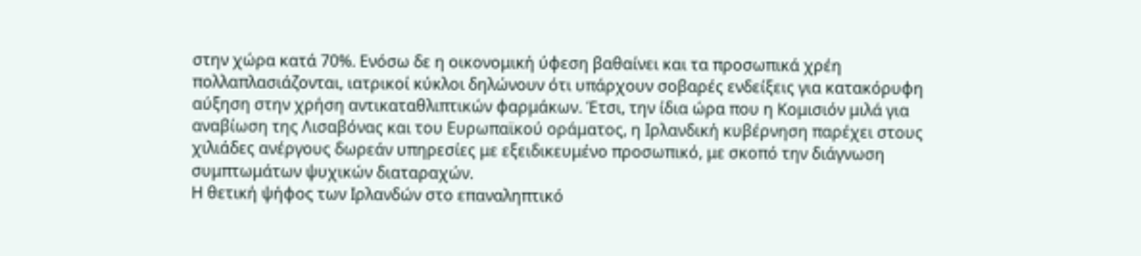στην χώρα κατά 70%. Ενόσω δε η οικονομική ύφεση βαθαίνει και τα προσωπικά χρέη πολλαπλασιάζονται, ιατρικοί κύκλοι δηλώνουν ότι υπάρχουν σοβαρές ενδείξεις για κατακόρυφη αύξηση στην χρήση αντικαταθλιπτικών φαρμάκων. Έτσι, την ίδια ώρα που η Κομισιόν μιλά για αναβίωση της Λισαβόνας και του Ευρωπαϊκού οράματος, η Ιρλανδική κυβέρνηση παρέχει στους χιλιάδες ανέργους δωρεάν υπηρεσίες με εξειδικευμένο προσωπικό, με σκοπό την διάγνωση συμπτωμάτων ψυχικών διαταραχών.
Η θετική ψήφος των Ιρλανδών στο επαναληπτικό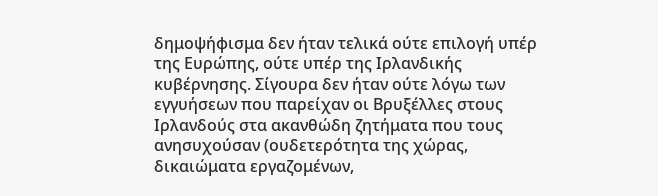δημοψήφισμα δεν ήταν τελικά ούτε επιλογή υπέρ της Ευρώπης, ούτε υπέρ της Ιρλανδικής κυβέρνησης. Σίγουρα δεν ήταν ούτε λόγω των εγγυήσεων που παρείχαν οι Βρυξέλλες στους Ιρλανδούς στα ακανθώδη ζητήματα που τους ανησυχούσαν (ουδετερότητα της χώρας, δικαιώματα εργαζομένων,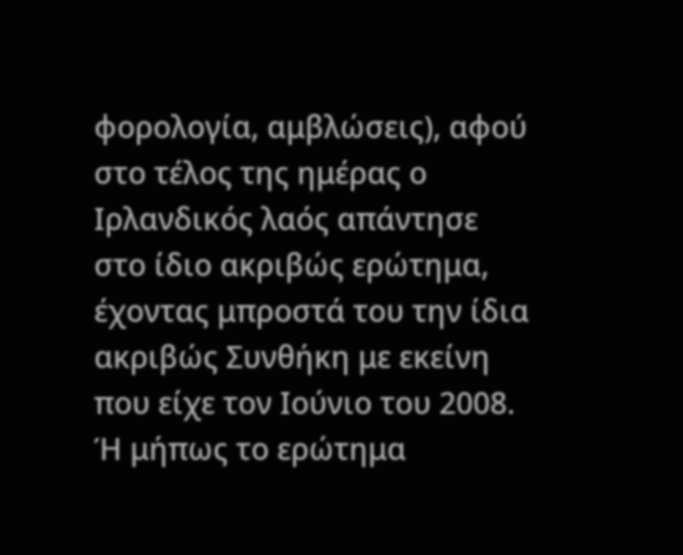φορολογία, αμβλώσεις), αφού στο τέλος της ημέρας ο Ιρλανδικός λαός απάντησε στο ίδιο ακριβώς ερώτημα, έχοντας μπροστά του την ίδια ακριβώς Συνθήκη με εκείνη που είχε τον Ιούνιο του 2008. Ή μήπως το ερώτημα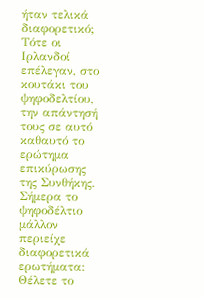ήταν τελικά διαφορετικό; Τότε οι Ιρλανδοί επέλεγαν, στο κουτάκι του ψηφοδελτίου, την απάντησή τους σε αυτό καθαυτό το ερώτημα επικύρωσης της Συνθήκης. Σήμερα το ψηφοδέλτιο μάλλον περιείχε διαφορετικά ερωτήματα: Θέλετε το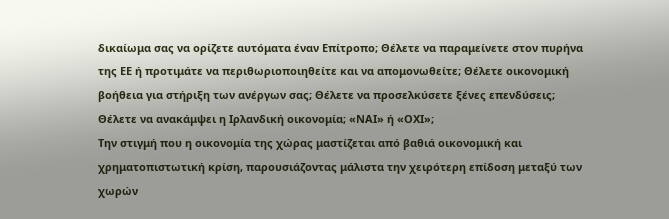δικαίωμα σας να ορίζετε αυτόματα έναν Επίτροπο; Θέλετε να παραμείνετε στον πυρήνα της ΕΕ ή προτιμάτε να περιθωριοποιηθείτε και να απομονωθείτε; Θέλετε οικονομική βοήθεια για στήριξη των ανέργων σας; Θέλετε να προσελκύσετε ξένες επενδύσεις; Θέλετε να ανακάμψει η Ιρλανδική οικονομία; «ΝΑΙ» ή «ΟΧΙ»;
Την στιγμή που η οικονομία της χώρας μαστίζεται από βαθιά οικονομική και χρηματοπιστωτική κρίση, παρουσιάζοντας μάλιστα την χειρότερη επίδοση μεταξύ των χωρών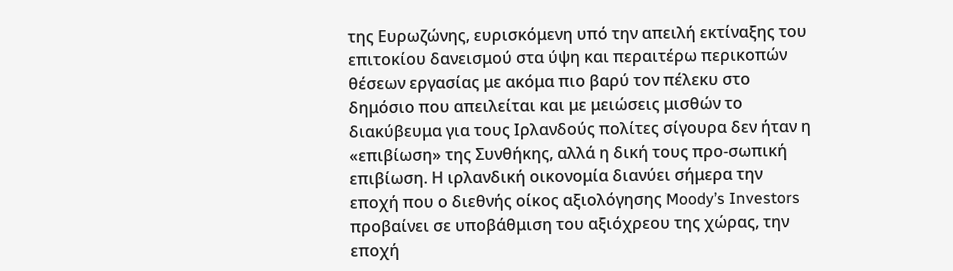της Ευρωζώνης, ευρισκόμενη υπό την απειλή εκτίναξης του επιτοκίου δανεισμού στα ύψη και περαιτέρω περικοπών θέσεων εργασίας με ακόμα πιο βαρύ τον πέλεκυ στο δημόσιο που απειλείται και με μειώσεις μισθών το διακύβευμα για τους Ιρλανδούς πολίτες σίγουρα δεν ήταν η «επιβίωση» της Συνθήκης, αλλά η δική τους προ-σωπική επιβίωση. Η ιρλανδική οικονομία διανύει σήμερα την εποχή που ο διεθνής οίκος αξιολόγησης Moody’s Investors προβαίνει σε υποβάθμιση του αξιόχρεου της χώρας, την εποχή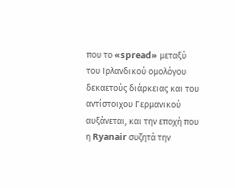που το «spread» μεταξύ του Ιρλανδικού ομολόγου δεκαετούς διάρκειας και του αντίστοιχου Γερμανικού αυξάνεται, και την εποχή που η Ryanair συζητά την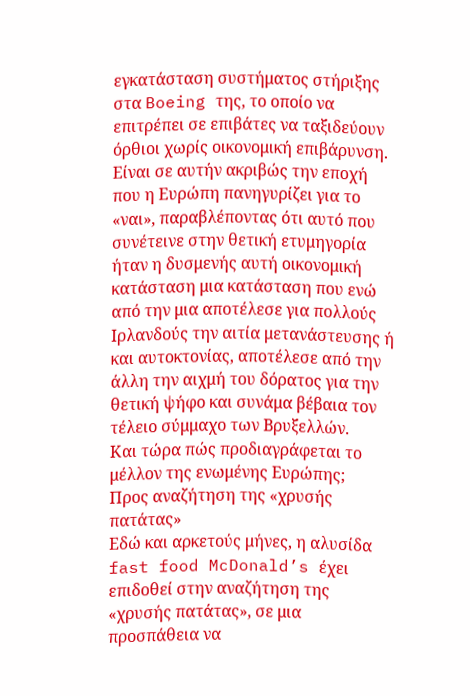εγκατάσταση συστήματος στήριξης στα Boeing της, το οποίο να επιτρέπει σε επιβάτες να ταξιδεύουν όρθιοι χωρίς οικονομική επιβάρυνση. Είναι σε αυτήν ακριβώς την εποχή που η Ευρώπη πανηγυρίζει για το «ναι», παραβλέποντας ότι αυτό που συνέτεινε στην θετική ετυμηγορία ήταν η δυσμενής αυτή οικονομική κατάσταση μια κατάσταση που ενώ από την μια αποτέλεσε για πολλούς Ιρλανδούς την αιτία μετανάστευσης ή και αυτοκτονίας, αποτέλεσε από την άλλη την αιχμή του δόρατος για την θετική ψήφο και συνάμα βέβαια τον τέλειο σύμμαχο των Βρυξελλών.
Και τώρα πώς προδιαγράφεται το μέλλον της ενωμένης Ευρώπης;
Προς αναζήτηση της «χρυσής πατάτας»
Εδώ και αρκετούς μήνες, η αλυσίδα fast food McDonald’s έχει επιδοθεί στην αναζήτηση της «χρυσής πατάτας», σε μια προσπάθεια να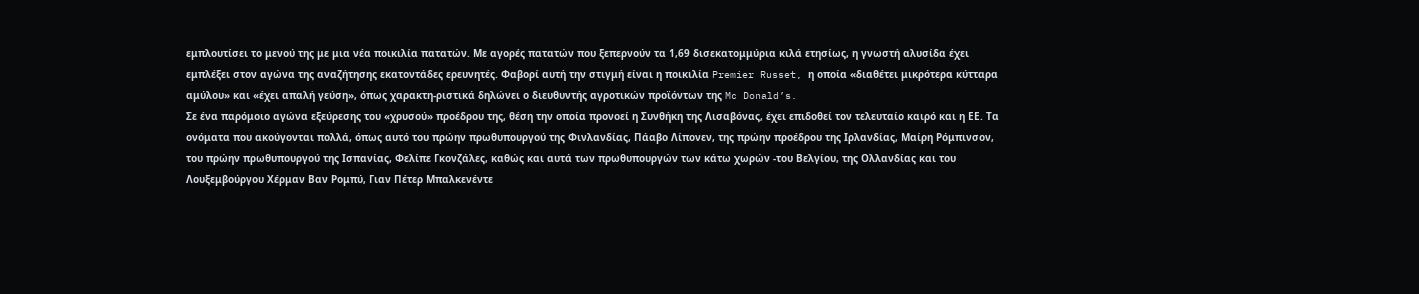εμπλουτίσει το μενού της με μια νέα ποικιλία πατατών. Με αγορές πατατών που ξεπερνούν τα 1,69 δισεκατομμύρια κιλά ετησίως, η γνωστή αλυσίδα έχει εμπλέξει στον αγώνα της αναζήτησης εκατοντάδες ερευνητές. Φαβορί αυτή την στιγμή είναι η ποικιλία Premier Russet, η οποία «διαθέτει μικρότερα κύτταρα αμύλου» και «έχει απαλή γεύση», όπως χαρακτη-ριστικά δηλώνει ο διευθυντής αγροτικών προϊόντων της Mc Donald’s.
Σε ένα παρόμοιο αγώνα εξεύρεσης του «χρυσού» προέδρου της, θέση την οποία προνοεί η Συνθήκη της Λισαβόνας, έχει επιδοθεί τον τελευταίο καιρό και η ΕΕ. Τα ονόματα που ακούγονται πολλά, όπως αυτό του πρώην πρωθυπουργού της Φινλανδίας, Πάαβο Λίπονεν, της πρώην προέδρου της Ιρλανδίας, Μαίρη Ρόμπινσον, του πρώην πρωθυπουργού της Ισπανίας, Φελίπε Γκονζάλες, καθώς και αυτά των πρωθυπουργών των κάτω χωρών -του Βελγίου, της Ολλανδίας και του Λουξεμβούργου Χέρμαν Βαν Ρομπύ, Γιαν Πέτερ Μπαλκενέντε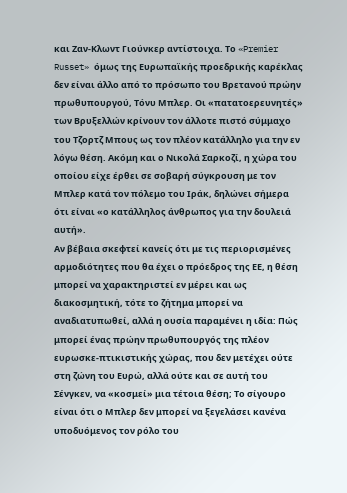και Ζαν-Κλωντ Γιούνκερ αντίστοιχα. Το «Premier Russet» όμως της Ευρωπαϊκής προεδρικής καρέκλας δεν είναι άλλο από το πρόσωπο του Βρετανού πρώην πρωθυπουργού, Τόνυ Μπλερ. Οι «πατατοερευνητές» των Βρυξελλών κρίνουν τον άλλοτε πιστό σύμμαχο του Τζορτζ Μπους ως τον πλέον κατάλληλο για την εν λόγω θέση. Ακόμη και ο Νικολά Σαρκοζί, η χώρα του οποίου είχε έρθει σε σοβαρή σύγκρουση με τον Μπλερ κατά τον πόλεμο του Ιράκ, δηλώνει σήμερα ότι είναι «ο κατάλληλος άνθρωπος για την δουλειά αυτή».
Αν βέβαια σκεφτεί κανείς ότι με τις περιορισμένες αρμοδιότητες που θα έχει ο πρόεδρος της ΕΕ, η θέση μπορεί να χαρακτηριστεί εν μέρει και ως διακοσμητική, τότε το ζήτημα μπορεί να αναδιατυπωθεί, αλλά η ουσία παραμένει η ιδία: Πώς μπορεί ένας πρώην πρωθυπουργός της πλέον ευρωσκε-πτικιστικής χώρας, που δεν μετέχει ούτε στη ζώνη του Ευρώ, αλλά ούτε και σε αυτή του Σένγκεν, να «κοσμεί» μια τέτοια θέση; Το σίγουρο είναι ότι ο Μπλερ δεν μπορεί να ξεγελάσει κανένα υποδυόμενος τον ρόλο του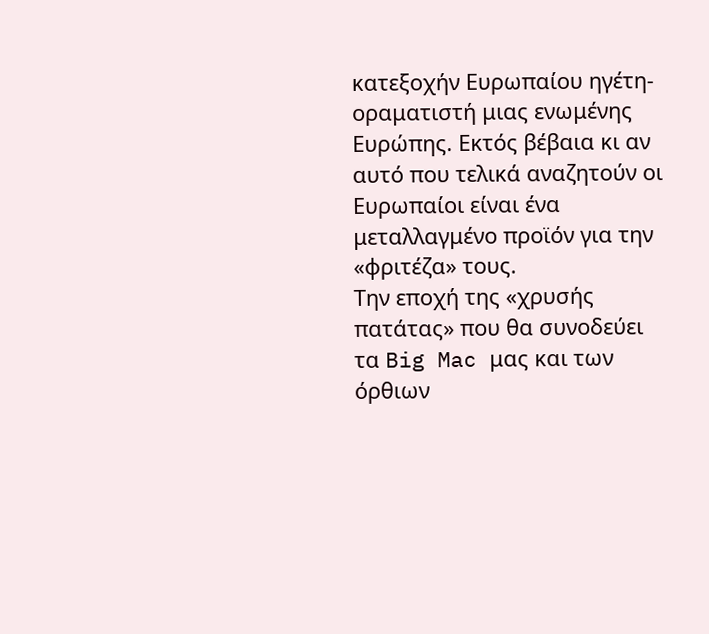κατεξοχήν Ευρωπαίου ηγέτη-οραματιστή μιας ενωμένης Ευρώπης. Εκτός βέβαια κι αν αυτό που τελικά αναζητούν οι Ευρωπαίοι είναι ένα μεταλλαγμένο προϊόν για την «φριτέζα» τους.
Την εποχή της «χρυσής πατάτας» που θα συνοδεύει τα Big Mac μας και των όρθιων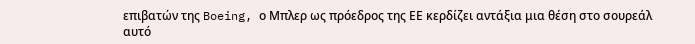επιβατών της Boeing, ο Μπλερ ως πρόεδρος της ΕΕ κερδίζει αντάξια μια θέση στο σουρεάλ αυτό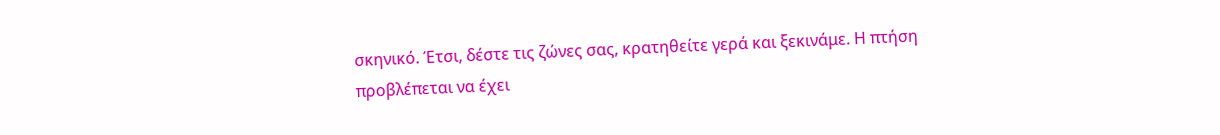σκηνικό. Έτσι, δέστε τις ζώνες σας, κρατηθείτε γερά και ξεκινάμε. Η πτήση προβλέπεται να έχει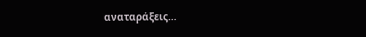αναταράξεις…